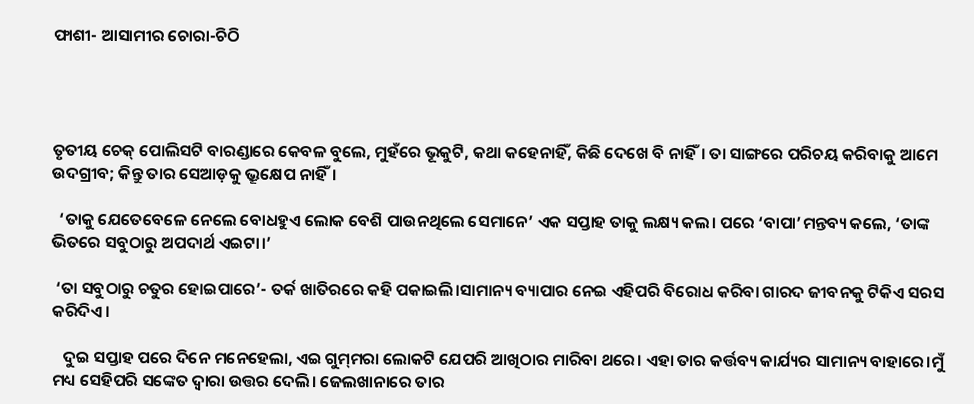ଫାଶୀ- ଆସାମୀର ଚୋରା-ଚିଠି




ତୃତୀୟ ଚେକ୍‌ ପୋଲିସଟି ବାରଣ୍ଡାରେ କେବଳ ବୁଲେ, ମୁହଁରେ ଭୂକୁଟି, କଥା କହେନାହିଁ, କିଛି ଦେଖେ ବି ନାହିଁ। ତା ସାଙ୍ଗରେ ପରିଚୟ କରିବାକୁ ଆମେ ଉଦଗ୍ରୀବ; କିନ୍ତୁ ତାର ସେଆଡ଼କୁ ଭ୍ରୂକ୍ଷେପ ନାହିଁ।

  ‘ତାକୁ ଯେତେବେଳେ ନେଲେ ବୋଧହୁଏ ଲୋକ ବେଶି ପାଉନଥିଲେ ସେମାନେ’ ଏକ ସପ୍ତାହ ତାକୁ ଲକ୍ଷ୍ୟ କଲ। ପରେ ‘ବାପା’ମନ୍ତବ୍ୟ କଲେ, ‘ତାଙ୍କ ଭିତରେ ସବୁଠାରୁ ଅପଦାର୍ଥ ଏଇଟା।’

 ‘ତା ସବୁଠାରୁ ଚତୁର ହୋଇପାରେ’- ତର୍କ ଖାତିରରେ କହି ପକାଇଲି।ସାମାନ୍ୟ ବ୍ୟାପାର ନେଇ ଏହିପରି ବିରୋଧ କରିବା ଗାରଦ ଜୀବନକୁ ଟିକିଏ ସରସ କରିଦିଏ।

   ଦୁଇ ସପ୍ତାହ ପରେ ଦିନେ ମନେହେଲା, ଏଇ ଗୁମ୍‌ମରା ଲୋକଟି ଯେପରି ଆଖିଠାର ମାରିବା ଥରେ। ଏହା ତାର କର୍ତ୍ତବ୍ୟ କାର୍ଯ୍ୟର ସାମାନ୍ୟ ବାହାରେ।ମୁଁ ମଧ୍ୟ ସେହିପରି ସଙ୍କେତ ଦ୍ବାରା ଉତ୍ତର ଦେଲି। ଜେଲଖାନାରେ ତାର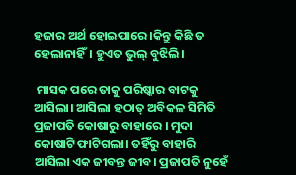ହଜାର ଅର୍ଥ ହୋଇପାରେ ।କିନ୍ତୁ କିଛି ତ ହେଲାନାହିଁ। ହୁଏତ ଭୁଲ୍‌ ବୁଝିଲି।

 ମାସକ ପରେ ତାକୁ ପରିଷ୍କାର ବାଟକୁ ଆସିଲା। ଆସିଲା ହଠାତ୍‌ ଅବିକଳ ସିମିତି ପ୍ରଜାପତି କୋଷାରୁ ବାହାରେ । ମୁଦା କୋଷାଟି ଫାଟିଗଲା। ତହିଁରୁ ବାହାରି ଆସିଲା ଏକ ଜୀବନ୍ତ ଜୀବ। ପ୍ରଜାପତି ନୁହେଁ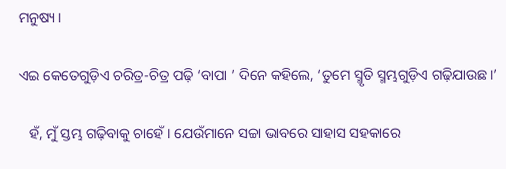ମନୁଷ୍ୟ।

ଏଇ କେତେଗୁଡ଼ିଏ ଚରିତ୍ର-ଚିତ୍ର ପଢ଼ି ‘ବାପା ’ ଦିନେ କହିଲେ, ‘ତୁମେ ସ୍ମୃତି ସ୍ମମ୍ଭଗୁଡ଼ିଏ ଗଢ଼ିଯାଉଛ।’

   ହଁ, ମୁଁ ସ୍ତମ୍ଭ ଗଢ଼ିବାକୁ ଚାହେଁ। ଯେଉଁମାନେ ସଚ୍ଚା ଭାବରେ ସାହାସ ସହକାରେ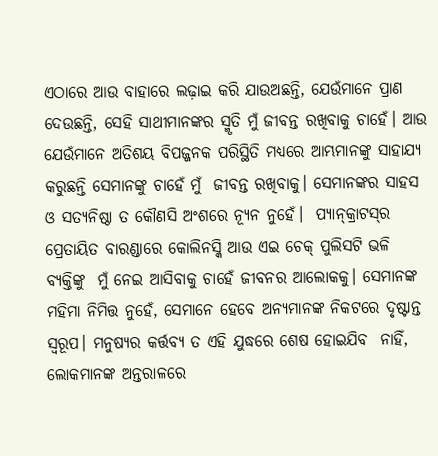ଏଠାରେ ଆଉ ବାହାରେ ଲଢ଼ାଇ କରି ଯାଉଅଛନ୍ତି, ଯେଉଁମାନେ ପ୍ରାଣ ଦେଉଛନ୍ତି, ସେହି ସାଥୀମାନଙ୍କର ସ୍ମୃତି ମୁଁ ଜୀବନ୍ତ ରଖିବାକୁ ଚାହେଁ। ଆଉ ଯେଉଁମାନେ ଅତିଶୟ ବିପଜ୍ଜନକ ପରିସ୍ଥିତି ମଧ୍ୟରେ ଆମ୍ଭମାନଙ୍କୁ ସାହାଯ୍ୟ କରୁଛନ୍ତି ସେମାନଙ୍କୁ ଚାହେଁ ମୁଁ  ଜୀବନ୍ତ ରଖିବାକୁ। ସେମାନଙ୍କର ସାହସ ଓ ସତ୍ୟନିଷ୍ଠା ତ କୌଣସି ଅଂଶରେ ନ୍ୟୂନ ନୁହେଁ।  ପ୍ୟାନ୍‌କ୍ରାଟସ୍‌ର ପ୍ରେତାୟିତ ବାରଣ୍ଡାରେ କୋଲିନସ୍କି ଆଉ ଏଇ ଚେକ୍‌ ପୁଲିସଟି ଭଳି ବ୍ୟକ୍ତିଙ୍କୁ  ମୁଁ ନେଇ ଆସିବାକୁ ଚାହେଁ ଜୀବନର ଆଲୋକକୁ। ସେମାନଙ୍କ ମହିମା ନିମିତ୍ତ ନୁହେଁ, ସେମାନେ ହେବେ ଅନ୍ୟମାନଙ୍କ ନିକଟରେ ଦୃଷ୍ଟାନ୍ତ ସ୍ବରୂପ। ମନୁଷ୍ୟର କର୍ତ୍ତବ୍ୟ ତ ଏହି ଯୁଦ୍ଧରେ ଶେଷ ହୋଇଯିବ  ନାହିଁ, ଲୋକମାନଙ୍କ ଅନ୍ତରାଳରେ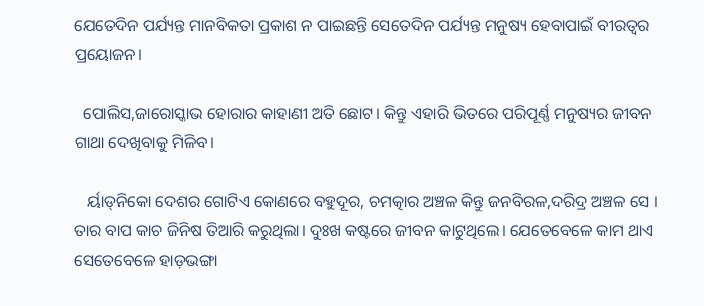ଯେତେଦିନ ପର୍ଯ୍ୟନ୍ତ ମାନବିକତା ପ୍ରକାଶ ନ ପାଇଛନ୍ତି ସେତେଦିନ ପର୍ଯ୍ୟନ୍ତ ମନୁଷ୍ୟ ହେବାପାଇଁ ବୀରତ୍ବର ପ୍ରୟୋଜନ।

  ପୋଲିସ,ଜାରୋସ୍କାଭ ହୋରାର କାହାଣୀ ଅତି ଛୋଟ। କିନ୍ତୁ ଏହାରି ଭିତରେ ପରିପୂର୍ଣ୍ଣ ମନୁଷ୍ୟର ଜୀବନ ଗାଥା ଦେଖିବାକୁ ମିଳିବ।

   ର୍ୟାଡ୍‌ନିକୋ ଦେଶର ଗୋଟିଏ କୋଣରେ ବହୁଦୂର, ଚମତ୍କାର ଅଞ୍ଚଳ କିନ୍ତୁ ଜନବିରଳ,ଦରିଦ୍ର ଅଞ୍ଚଳ ସେ । ତାର ବାପ କାଚ ଜିନିଷ ତିଆରି କରୁଥିଲା। ଦୁଃଖ କଷ୍ଟରେ ଜୀବନ କାଟୁଥିଲେ। ଯେତେବେଳେ କାମ ଥାଏ ସେତେବେଳେ ହାଡ଼ଭଙ୍ଗା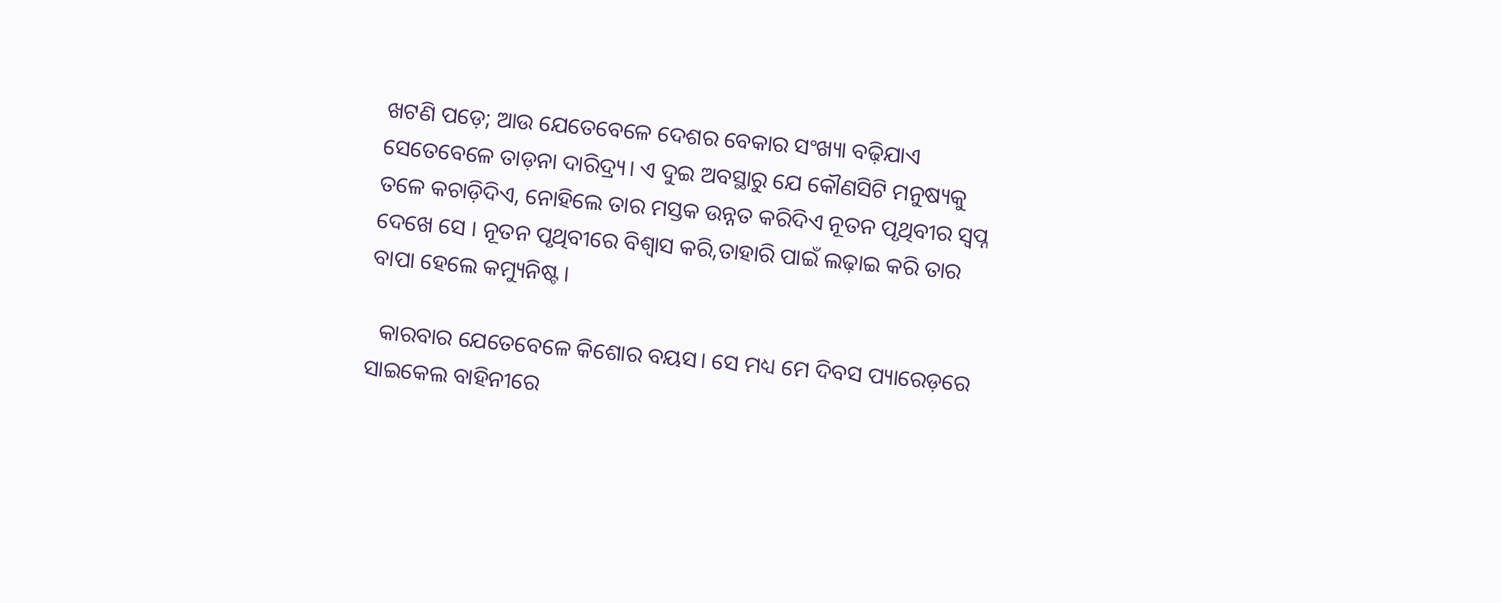ଖଟଣି ପଡ଼େ; ଆଉ ଯେତେବେଳେ ଦେଶର ବେକାର ସଂଖ୍ୟା ବଢ଼ିଯାଏ ସେତେବେଳେ ତାଡ଼ନା ଦାରିଦ୍ର୍ୟ। ଏ ଦୁଇ ଅବସ୍ଥାରୁ ଯେ କୌଣସିଟି ମନୁଷ୍ୟକୁ ତଳେ କଚାଡ଼ିଦିଏ, ନୋହିଲେ ତାର ମସ୍ତକ ଉନ୍ନତ କରିଦିଏ ନୂତନ ପୃଥିବୀର ସ୍ବପ୍ନ ଦେଖେ ସେ । ନୂତନ ପୃଥିବୀରେ ବିଶ୍ବାସ କରି,ତାହାରି ପାଇଁ ଲଢ଼ାଇ କରି ତାର ବାପା ହେଲେ କମ୍ୟୁନିଷ୍ଟ।

  କାରବାର ଯେତେବେଳେ କିଶୋର ବୟସ। ସେ ମଧ୍ୟ ମେ ଦିବସ ପ୍ୟାରେଡ଼ରେ ସାଇକେଲ ବାହିନୀରେ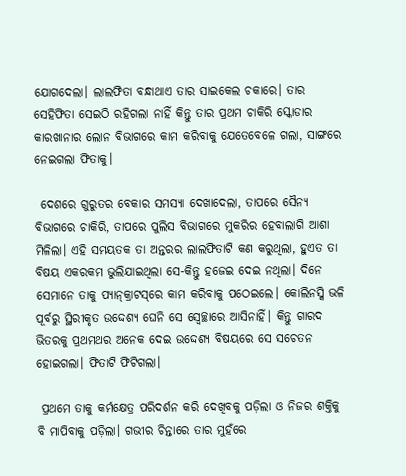ଯୋଗଦେଲା। ଲାଲଫିତା ବନ୍ଧାଥାଏ ତାର ସାଇକେଲ ଚକାରେ। ତାର ସେହିଫିତା ସେଇଠି ରହିଗଲା ନାହିଁ କିନ୍ତୁ ତାର ପ୍ରଥମ ଚାକିରି ସ୍କୋଡାର କାରଖାନାର ଲୋନ ବିଭାଗରେ କାମ କରିବାକୁ ଯେତେବେଳେ ଗଲା, ସାଙ୍ଗରେ ନେଇଗଲା ଫିତାକୁ।

 ଦେଶରେ ଗୁରୁତର ବେକାର ସମସ୍ୟା ଦେଖାଦେଲା, ତାପରେ ସୈନ୍ୟ ବିଭାଗରେ ଚାକିରି, ତାପରେ ପୁଲିସ ବିଭାଗରେ ମୁକରିର ହେବାଲାଗି ଆଶା ମିଳିଲା। ଏହି ସମୟତକ ତା ଅନ୍ତରର ଲାଲଫିତାଟି କଣ କରୁଥିଲା, ହୁଏତ ତା ବିଷୟ ଏକରକମ ଭୁଲିଯାଇଥିଲା ସେ-କିନ୍ତୁ ହଜେଇ ଦେଇ ନଥିଲା। ଦିନେ ସେମାନେ ତାକୁ ପ୍ୟାନ୍‌କ୍ରାଟସ୍‌ରେ କାମ କରିବାକୁ ପଠେଇଲେ। କୋଲିନସ୍କି ଭଳି ପୂର୍ବରୁ ସ୍ଥିରୀକୃତ ଉଦ୍ଦେଶ୍ୟ ଘେନି ସେ ସ୍ବେଚ୍ଛାରେ ଆସିନାହିଁ। କିନ୍ତୁ ଗାରଦ ଭିତରକୁ ପ୍ରଥମଥର ଅନେକ ଦେଇ ଉଦ୍ଦେଶ୍ୟ ବିଷୟରେ ସେ ସଚେତନ ହୋଇଗଲା। ଫିତାଟି ଫିଟିଗଲା।

 ପ୍ରଥମେ ତାକୁ କର୍ମକ୍ଷେତ୍ର ପରିଦର୍ଶନ କରି ଦେଖିବକୁ ପଡ଼ିଲା ଓ ନିଜର ଶକ୍ତିକୁ ବି ମାପିବାକୁ ପଡ଼ିଲା। ଗଭୀର ଚିନ୍ତାରେ ତାର ମୁହଁରେ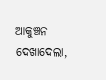ଆକୁଞ୍ଚନ ଦେଖାଦେଲା,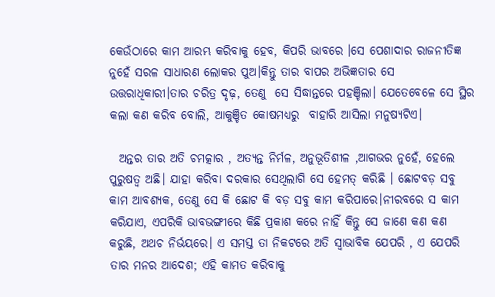କେଉଁଠାରେ କାମ ଆରମ୍ଭ କରିବାକୁ ହେବ, କିପରି ଭାବରେ ।ସେ ପେଶାଦାର ରାଜନୀତିଜ୍ଞ ନୁହେଁ ସରଳ ସାଧାରଣ ଲୋକର ପୁଅ।କିନ୍ତୁ ତାର ବାପର ଅଭିଜ୍ଞତାର ସେ ଉତ୍ତରାଧିକାରୀ।ତାର ଚରିତ୍ର ଦୃଢ଼, ତେଣୁ  ସେ ସିଦ୍ଧାନ୍ତରେ ପହଞ୍ଚିଲା। ଯେତେବେଳେ ସେ ସ୍ଥିର କଲା କଣ କରିବ ବୋଲି, ଆକୁଞ୍ଚିତ କୋଷମଧ୍ୟରୁ  ବାହାରି ଆସିଲା ମନୁଷ୍ୟଟିଏ।

  ଅନ୍ତର ତାର ଅତି ଚମତ୍କାର , ଅତ୍ୟନ୍ତ ନିର୍ମଳ, ଅନୁଭୂତିଶୀଳ ,ଆଗଭର ନୁହେଁ, ହେଲେ ପୁରୁଷତ୍ବ ଅଛି। ଯାହା କରିବା ଦରକାର ସେଥିଲାଗି ସେ ହେମତ୍‌ କରିଛି । ଛୋଟବଡ଼ ସବୁ କାମ ଆବଶ୍ୟକ, ତେଣୁ ସେ କି ଛୋଟ କି ବଡ଼ ସବୁ କାମ କରିପାରେ।ନୀରବରେ ସ କାମ କରିଯାଏ, ଏପରିକି ଭାବଭଙ୍ଗୀରେ କିଛି ପ୍ରକାଶ କରେ ନାହିଁ କିନ୍ତୁ ସେ ଜାଣେ କଣ କଣ କରୁଛି, ଅଥଚ ନିର୍ଭୟରେ। ଏ ସମସ୍ତ ତା ନିକଟରେ ଅତି ସ୍ବାଭାବିକ ଯେପରି , ଏ ଯେପରି ତାର ମନର ଆଦେଶ; ଏହି କାମତ କରିବାକୁ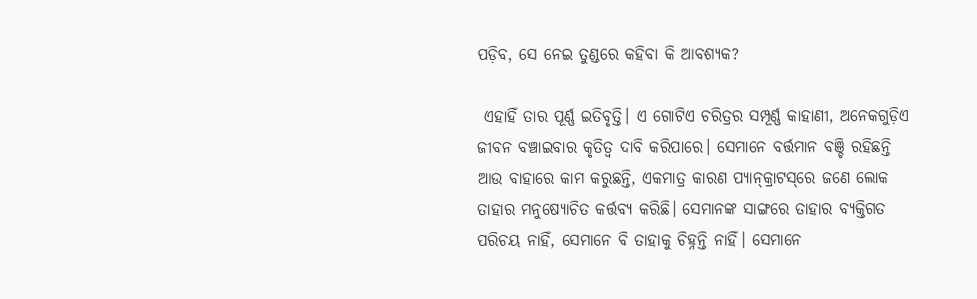ପଡ଼ିବ, ସେ ନେଇ ତୁଣ୍ଡରେ କହିବା କି ଆବଶ୍ୟକ?

 ଏହାହିଁ ତାର ପୂର୍ଣ୍ଣ ଇତିବୃତ୍ତି। ଏ ଗୋଟିଏ ଚରିତ୍ରର ସମ୍ପୂର୍ଣ୍ଣ କାହାଣୀ, ଅନେକଗୁଡ଼ିଏ ଜୀବନ ବଞ୍ଚାଇବାର କୃତିତ୍ବ ଦାବି କରିପାରେ। ସେମାନେ ବର୍ତ୍ତମାନ ବଞ୍ଚି ରହିଛନ୍ତି ଆଉ ବାହାରେ କାମ କରୁଛନ୍ତି, ଏକମାତ୍ର କାରଣ ପ୍ୟାନ୍‌କ୍ରାଟସ୍‌ରେ ଜଣେ ଲୋକ ତାହାର ମନୁଷ୍ୟୋଚିତ କର୍ତ୍ତବ୍ୟ କରିଛି। ସେମାନଙ୍କ ସାଙ୍ଗରେ ତାହାର ବ୍ୟକ୍ତିଗତ ପରିଚୟ ନାହିଁ, ସେମାନେ ବି ତାହାକୁ ଚିହ୍ନନ୍ତି ନାହିଁ। ସେମାନେ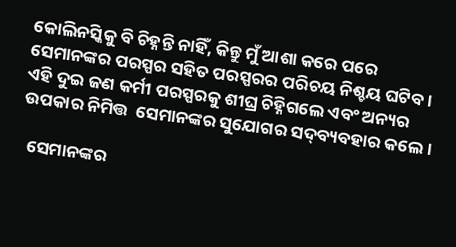କୋଲିନସ୍କିକୁ ବି ଚିହ୍ନନ୍ତି ନାହିଁ, କିନ୍ତୁ ମୁଁ ଆଶା କରେ ପରେ ସେମାନଙ୍କର ପରସ୍ପର ସହିତ ପରସ୍ପରର ପରିଚୟ ନିଶ୍ଚୟ ଘଟିବ। ଏହି ଦୁଇ ଜଣ କର୍ମୀ ପରସ୍ପରକୁ ଶୀଘ୍ର ଚିହ୍ନିଗଲେ ଏବଂ ଅନ୍ୟର ଉପକାର ନିମିତ୍ତ  ସେମାନଙ୍କର ସୁଯୋଗର ସଦ୍‌ବ୍ୟବହାର କଲେ।

  ସେମାନଙ୍କର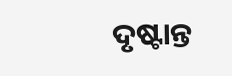ଦୃଷ୍ଟାନ୍ତ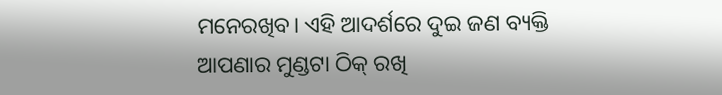ମନେରଖିବ। ଏହି ଆଦର୍ଶରେ ଦୁଇ ଜଣ ବ୍ୟକ୍ତି ଆପଣାର ମୁଣ୍ଡଟା ଠିକ୍‌ ରଖି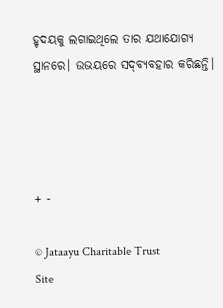ହୃଦୟକୁ ଲଗାଇଥିଲେ ତାର ଯଥାଯୋଗ୍ୟ ସ୍ଥାନରେ। ଉଭୟରେ ସଦ୍‌ବ୍ୟବହାର କରିଛନ୍ତି।




+ -

© Jataayu Charitable Trust
Site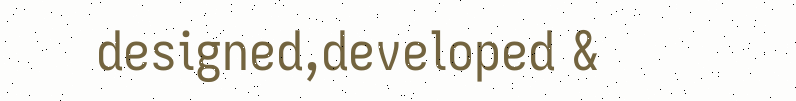designed,developed &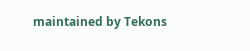maintained by Tekons